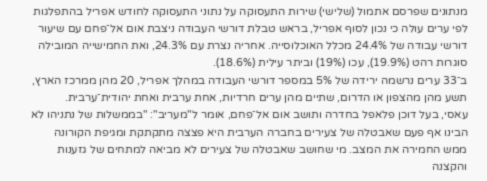מנתונים שפרסם אתמול (שלישי) שירות התעסוקה על נתוני התעסוקה לחודש אפריל בהתפלגות לפי ערים עולה כי נכון לסוף אפריל, בראש טבלת דורשי העבודה ניצבת אום אל־פחם עם שיעור דורשי עבודה של 24.4% מכלל האוכלוסייה. אחריה נצרת עם 24.3%, ואת החמישייה המובילה סוגרות רהט (19.9%), עכו (19%) וביתר עילית (18.6%).
ב־33 ערים נרשמה ירידה של 5% במספר דורשי העבודה במהלך אפריל, 20 מהן ממרכז הארץ, תשע מהן מהצפון או הדרום, שתיים מהן ערים חרדיות, אחת ערבית ואחת יהודית־ערבית.
עאסי, בעל דוכן פלאפל בחדרה ותושב אום אל־פחם, אומר ל"מעריב": "בממשלות של נתניהו לא הבינו אף פעם שאבטלה של צעירים בחברה הערבית היא פצצה מתקתקת ומגיפת הקורונה ממש החמירה את המצב. מי שחושב שאבטלה של צעירים לא מביאה למתחים של גזענות והקצנה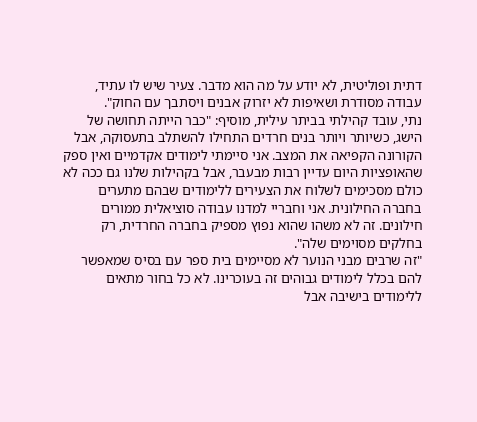דתית ופוליטית, לא יודע על מה הוא מדבר. צעיר שיש לו עתיד, עבודה מסודרת ושאיפות לא יזרוק אבנים ויסתבך עם החוק".
נתי, עובד קהילתי בביתר עילית, מוסיף: "כבר הייתה תחושה של הישג, כשיותר ויותר בנים חרדים התחילו להשתלב בתעסוקה, אבל הקורונה הקפיאה את המצב. אני סיימתי לימודים אקדמיים ואין ספק שהאופציות היום עדיין רבות מבעבר, אבל בקהילות שלנו גם ככה לא כולם מסכימים לשלוח את הצעירים ללימודים שבהם מתערים בחברה החילונית. אני וחבריי למדנו עבודה סוציאלית ממורים חילונים. זה לא משהו שהוא נפוץ מספיק בחברה החרדית, רק בחלקים מסוימים שלה".
"זה שרבים מבני הנוער לא מסיימים בית ספר עם בסיס שמאפשר להם בכלל לימודים גבוהים זה בעוכרינו. לא כל בחור מתאים ללימודים בישיבה אבל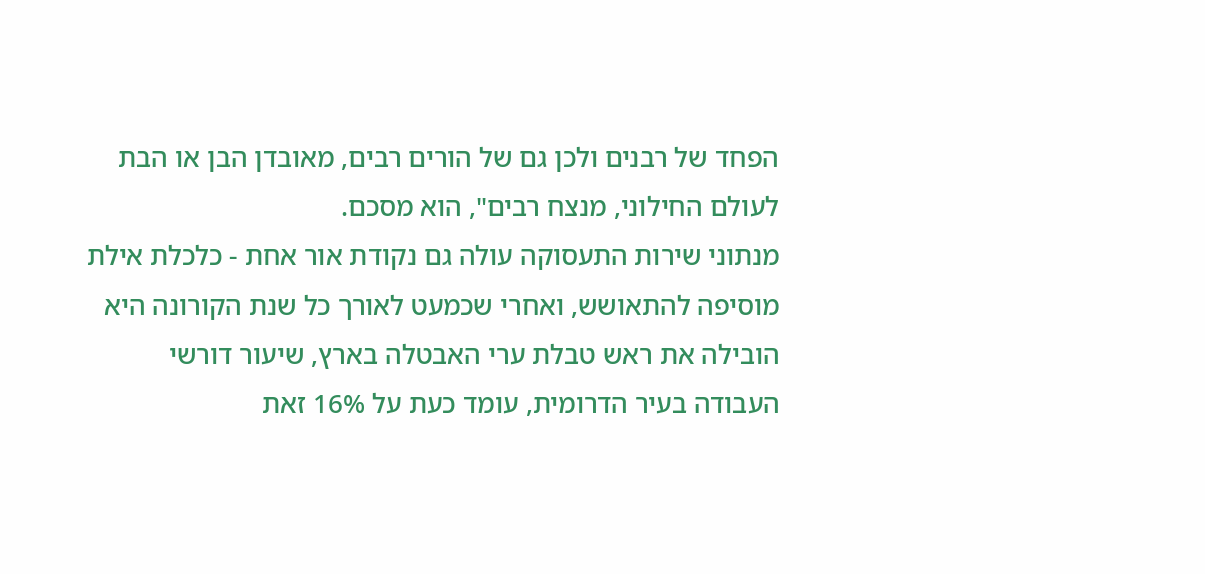הפחד של רבנים ולכן גם של הורים רבים, מאובדן הבן או הבת לעולם החילוני, מנצח רבים", הוא מסכם.
מנתוני שירות התעסוקה עולה גם נקודת אור אחת - כלכלת אילת מוסיפה להתאושש, ואחרי שכמעט לאורך כל שנת הקורונה היא הובילה את ראש טבלת ערי האבטלה בארץ, שיעור דורשי העבודה בעיר הדרומית, עומד כעת על 16% זאת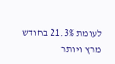לעומת 21.3% בחודש מרץ ויותר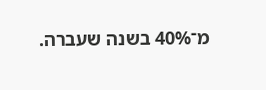מ־40% בשנה שעברה.